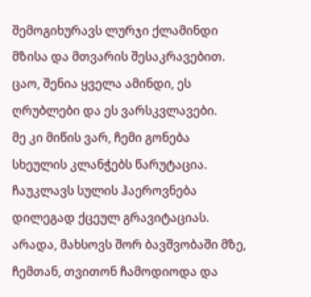შემოგიხურავს ლურჯი ქლამინდი მზისა და მთვარის შესაკრავებით. ცაო, შენია ყველა ამინდი, ეს ღრუბლები და ეს ვარსკვლავები.
მე კი მიწის ვარ, ჩემი გონება სხეულის კლანჭებს წარუტაცია. ჩაუკლავს სულის ჰაეროვნება დილეგად ქცეულ გრავიტაციას.
არადა, მახსოვს შორ ბავშვობაში მზე, ჩემთან, თვითონ ჩამოდიოდა და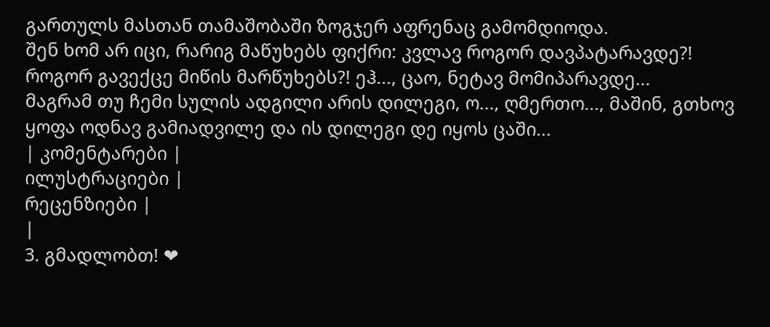გართულს მასთან თამაშობაში ზოგჯერ აფრენაც გამომდიოდა.
შენ ხომ არ იცი, რარიგ მაწუხებს ფიქრი: კვლავ როგორ დავპატარავდე?! როგორ გავექცე მიწის მარწუხებს?! ეჰ..., ცაო, ნეტავ მომიპარავდე...
მაგრამ თუ ჩემი სულის ადგილი არის დილეგი, ო..., ღმერთო..., მაშინ, გთხოვ ყოფა ოდნავ გამიადვილე და ის დილეგი დე იყოს ცაში...
| კომენტარები |
ილუსტრაციები |
რეცენზიები |
|
3. გმადლობთ! ❤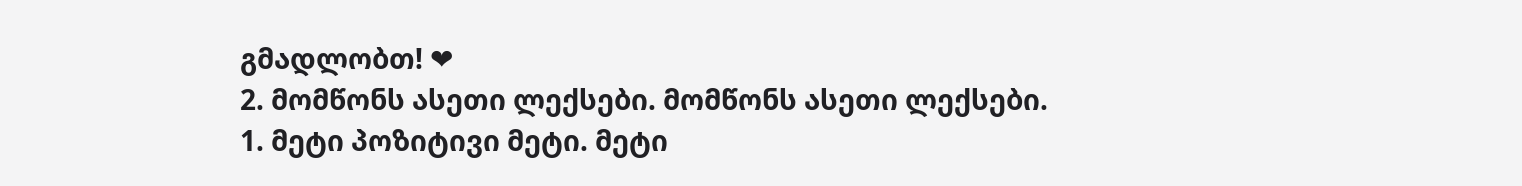გმადლობთ! ❤
2. მომწონს ასეთი ლექსები. მომწონს ასეთი ლექსები.
1. მეტი პოზიტივი მეტი. მეტი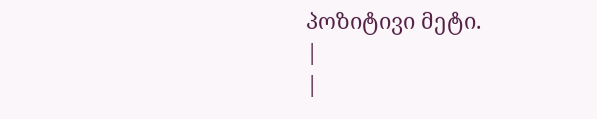პოზიტივი მეტი.
|
|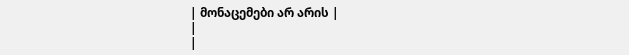| მონაცემები არ არის |
|
|